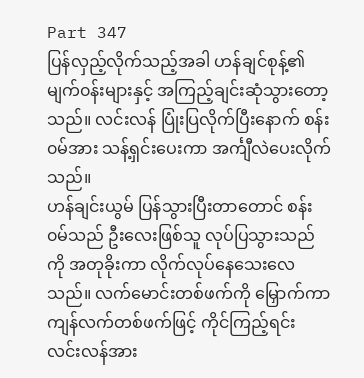Part 347
ပြန်လှည့်လိုက်သည့်အခါ ဟန်ချင်စုန့်၏ မျက်၀န်းများနှင့် အကြည့်ချင်းဆုံသွားတော့သည်။ လင်းလန် ပြုံးပြလိုက်ပြီးနောက် စန်း၀မ်အား သန့်ရှင်းပေးကာ အင်္ကျီလဲပေးလိုက်သည်။
ဟန်ချင်းယွမ် ပြန်သွားပြီးတာတောင် စန်း၀မ်သည် ဦးလေးဖြစ်သူ လုပ်ပြသွားသည်ကို အတုခိုးကာ လိုက်လုပ်နေသေးလေသည်။ လက်မောင်းတစ်ဖက်ကို မြှောက်ကာ ကျန်လက်တစ်ဖက်ဖြင့် ကိုင်ကြည့်ရင်း လင်းလန်အား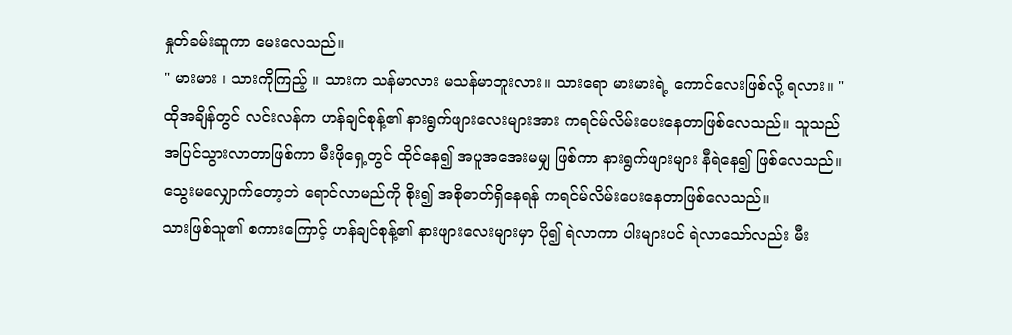နှုတ်ခမ်းဆူကာ မေးလေသည်။
" မားမား ၊ သားကိုကြည့် ။ သားက သန်မာလား မသန်မာဘူးလား။ သားရော မားမားရဲ့ ကောင်လေးဖြစ်လို့ ရလား။ "
ထိုအချိန်တွင် လင်းလန်က ဟန်ချင်စုန့်၏ နားရွက်ဖျားလေးများအား ကရင်မ်လိမ်းပေးနေတာဖြစ်လေသည်။ သူသည် အပြင်သွားလာတာဖြစ်ကာ မီးဖိုရှေ့တွင် ထိုင်နေ၍ အပူအအေးမမျှ ဖြစ်ကာ နားရွက်ဖျားများ နီရဲနေ၍ ဖြစ်လေသည်။ သွေးမလျှောက်တော့ဘဲ ရောင်လာမည်ကို စိုး၍ အစိုဓာတ်ရှိနေရန် ကရင်မ်လိမ်းပေးနေတာဖြစ်လေသည်။
သားဖြစ်သူ၏ စကားကြောင့် ဟန်ချင်စုန့်၏ နားဖျားလေးများမှာ ပို၍ ရဲလာကာ ပါးများပင် ရဲလာသော်လည်း မီး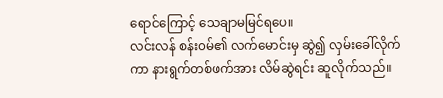ရောင်ကြောင့် သေချာမမြင်ရပေ။
လင်းလန် စန်း၀မ်၏ လက်မောင်းမှ ဆွဲ၍ လှမ်းခေါ်လိုက်ကာ နားရွက်တစ်ဖက်အား လိမ်ဆွဲရင်း ဆူလိုက်သည်။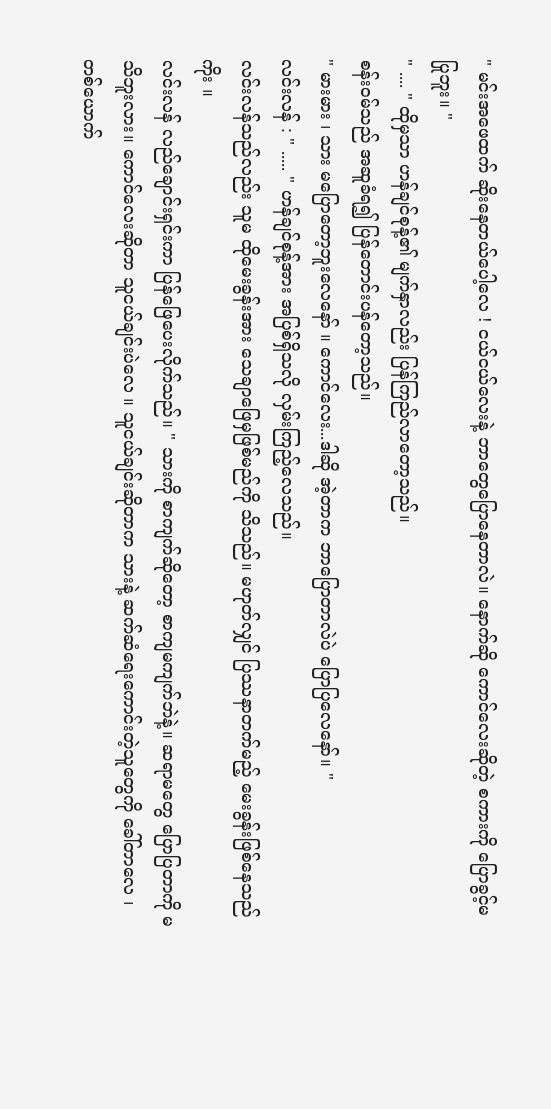" မင်းအဖေထက် ဆိုးနေတယ်ပေါ့လေ ! ငယ်ငယ်လေးနဲ့ ဘာတွေပြောနေတာလဲ။ နောက်ဆို ကောင်လေးဆိုတဲ့ စကားကို ပြောခွင့်မပြုဘူး။ "
" .... " ထိုမှသာ ဟန်ချင်စုန့်၏ မျက်နှာလည်း ပြန်ကြည်လာတော့သည်။
စန်း၀မ်သည် အဆူခံရ၍ ပြန်တောင်းပန်တော့သည်။
" မားမား ၊ သား မပြောတော့ဘူးလေနော် ။ ကောင်လေး...ဒါဆို အဲ့တာက ဘာပြောတာလဲပဲ ပြောပြလေနော်။ "
လင်းလန် : " ..... " ဟန်ချင်စုန့်အား အပြစ်ရှိသလို လှမ်းကြည့်လေသည်။
လင်းလန်သည်လည်း သူမ ထိုမေးခွန်းအား သေချာဖြေမှဖြစ်မည်ကို သိသည်။ မဟုတ်လျှင် ပြဿနာတက်မည့် မေးခွန်းဖြစ်နေသည်ကိုး ။
လင်းလန် လည်ချောင်းရှင်းကာ ပြန်ဖြေပေးလိုက်သည်။ " သားကို စာကျက်ဆိုတော့ စာကျမကျက်ဘဲနဲ့။ ဆရာမတွေ ပြောပြတာကို မသိဘူးလား။ ကောင်လေးဆိုတာ သူငယ်ချင်းပဲလေ ။ သူငယ်ချင်းဆိုတာက သားနဲ့ ဆက်ဆံရေးကောင်းတဲ့သူတွေကို ခေါ်တာလေ ၊တစ်ယောက်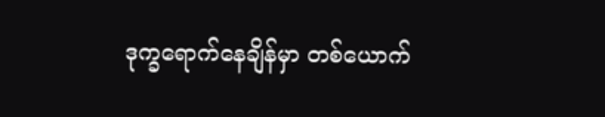ဒုက္ခရောက်နေချိန်မှာ တစ်ယောက်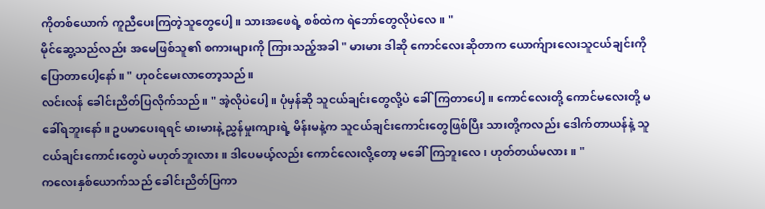ကိုတစ်ယောက် ကူညီပေးကြတဲ့သူတွေပေါ့။ သားအဖေရဲ့ စစ်ထဲက ရဲဘော်တွေလိုပဲလေ။ "
မိုင်ဆွေ့သည်လည်း အမေဖြစ်သူ၏ စကားများကို ကြားသည့်အခါ " မားမား ဒါဆို ကောင်လေးဆိုတာက ယောက်ျားလေးသူငယ်ချင်းကို ပြောတာပေါ့နော်။ " ဟု၀င်မေးလာတော့သည်။
လင်းလန် ခေါင်းညိတ်ပြလိုက်သည်။ " အဲ့လိုပဲပေါ့။ ပုံမှန်ဆို သူငယ်ချင်းတွေလို့ပဲ ခေါ်ကြတာပေါ့။ ကောင်လေးတို့ ကောင်မလေးတို့ မခေါ်ရဘူးနော်။ ဥပမာပေးရရင် မားမားနဲ့ ညွှန်မှုးကျားရဲ့ မိန်းမနဲ့က သူငယ်ချင်းကောင်းတွေဖြစ်ပြီး သားတို့ကလည်း ဒေါက်တာယန်နဲ့ သူငယ်ချင်းကောင်းတွေပဲ မဟုတ်ဘူးလား။ ဒါပေမယ့်လည်း ကောင်လေးလို့တော့ မခေါ်ကြဘူးလေ ၊ ဟုတ်တယ်မလား။ "
ကလေးနှစ်ယောက်သည် ခေါင်းညိတ်ပြကာ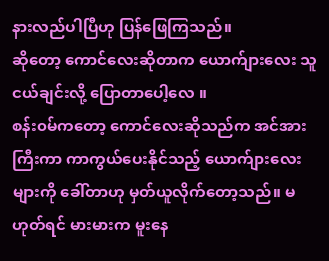နားလည်ပါပြီဟု ပြန်ဖြေကြသည်။
ဆိုတော့ ကောင်လေးဆိုတာက ယောက်ျားလေး သူငယ်ချင်းလို့ ပြောတာပေါ့လေ ။
စန်း၀မ်ကတော့ ကောင်လေးဆိုသည်က အင်အားကြီးကာ ကာကွယ်ပေးနိုင်သည့် ယောက်ျားလေးများကို ခေါ်တာဟု မှတ်ယူလိုက်တော့သည်။ မဟုတ်ရင် မားမားက မူးနေ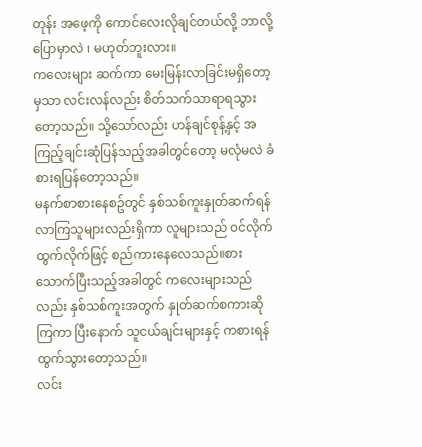တုန်း အဖေ့ကို ကောင်လေးလိုချင်တယ်လို့ ဘာလို့ပြောမှာလဲ ၊ မဟုတ်ဘူးလား။
ကလေးများ ဆက်ကာ မေးမြန်းလာခြင်းမရှိတော့မှသာ လင်းလန်လည်း စိတ်သက်သာရာရသွားတော့သည်။ သို့သော်လည်း ဟန်ချင်စုန့်နှင့် အကြည့်ချင်းဆုံပြန်သည့်အခါတွင်တော့ မလုံမလဲ ခံစားရပြန်တော့သည်။
မနက်စာစားနေစဥ်တွင် နှစ်သစ်ကူးနှုတ်ဆက်ရန် လာကြသူများလည်းရှိကာ လူများသည် ၀င်လိုက်ထွက်လိုက်ဖြင့် စည်ကားနေလေသည်။စားသောက်ပြီးသည့်အခါတွင် ကလေးများသည်လည်း နှစ်သစ်ကူးအတွက် နှုတ်ဆက်စကားဆိုကြကာ ပြီးနောက် သူငယ်ချင်းများနှင့် ကစားရန် ထွက်သွားတော့သည်။
လင်း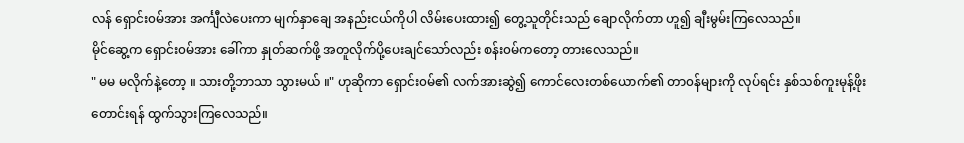လန် ရှောင်း၀မ်အား အင်္ကျီလဲပေးကာ မျက်နှာချေ အနည်းငယ်ကိုပါ လိမ်းပေးထား၍ တွေ့သူတိုင်းသည် ချောလိုက်တာ ဟူ၍ ချီးမွမ်းကြလေသည်။
မိုင်ဆွေ့က ရှောင်း၀မ်အား ခေါ်ကာ နှုတ်ဆက်ဖို့ အတူလိုက်ပို့ပေးချင်သော်လည်း စန်း၀မ်ကတော့ တားလေသည်။
" မမ မလိုက်နဲ့တော့ ။ သားတို့ဘာသာ သွားမယ် ။" ဟုဆိုကာ ရှောင်း၀မ်၏ လက်အားဆွဲ၍ ကောင်လေးတစ်ယောက်၏ တာ၀န်များကို လုပ်ရင်း နှစ်သစ်ကူးမုန့်ဖိုးတောင်းရန် ထွက်သွားကြလေသည်။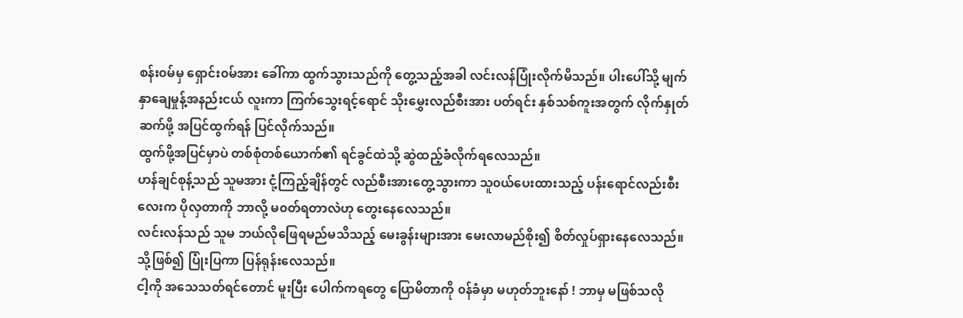စန်း၀မ်မှ ရှောင်း၀မ်အား ခေါ်ကာ ထွက်သွားသည်ကို တွေ့သည့်အခါ လင်းလန်ပြုံးလိုက်မိသည်။ ပါးပေါ်သို့ မျက်နှာချေမှုန့်အနည်းငယ် လူးကာ ကြက်သွေးရင့်ရောင် သိုးမွှေးလည်စီးအား ပတ်ရင်း နှစ်သစ်ကူးအတွက် လိုက်နှုတ်ဆက်ဖို့ အပြင်ထွက်ရန် ပြင်လိုက်သည်။
ထွက်ဖို့အပြင်မှာပဲ တစ်စုံတစ်ယောက်၏ ရင်ခွင်ထဲသို့ ဆွဲထည့်ခံလိုက်ရလေသည်။
ဟန်ချင်စုန့်သည် သူမအား ငုံ့ကြည့်ချိန်တွင် လည်စီးအားတွေ့သွားကာ သူ၀ယ်ပေးထားသည့် ပန်းရောင်လည်းစီးလေးက ပိုလှတာကို ဘာလို့ မ၀တ်ရတာလဲဟု တွေးနေလေသည်။
လင်းလန်သည် သူမ ဘယ်လိုဖြေရမည်မသိသည့် မေးခွန်းများအား မေးလာမည်စိုး၍ စိတ်လှုပ်ရှားနေလေသည်။ သို့ဖြစ်၍ ပြုံးပြကာ ပြန်ရုန်းလေသည်။
ငါ့ကို အသေသတ်ရင်တောင် မူးပြီး ပေါက်ကရတွေ ပြောမိတာကို ၀န်ခံမှာ မဟုတ်ဘူးနော် ! ဘာမှ မဖြစ်သလို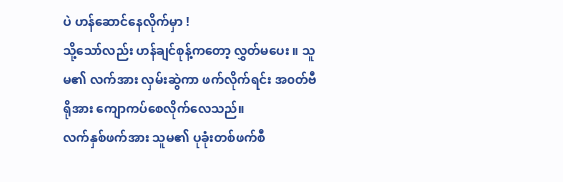ပဲ ဟန်ဆောင်နေလိုက်မှာ !
သို့သော်လည်း ဟန်ချင်စုန့်ကတော့ လွှတ်မပေး ။ သူမ၏ လက်အား လှမ်းဆွဲကာ ဖက်လိုက်ရင်း အ၀တ်ဗီရိုအား ကျောကပ်စေလိုက်လေသည်။
လက်နှစ်ဖက်အား သူမ၏ ပုခုံးတစ်ဖက်စီ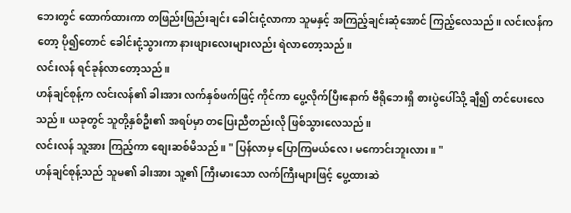ဘေးတွင် ထောက်ထားကာ တဖြည်းဖြည်းချင်း ခေါင်းငုံ့လာကာ သူမနှင့် အကြည့်ချင်းဆုံအောင် ကြည့်လေသည်။ လင်းလန်ကတော့ ပို၍တောင် ခေါင်းငုံ့သွားကာ နားဖျားလေးများလည်း ရဲလာတော့သည်။
လင်းလန် ရင်ခုန်လာတော့သည်။
ဟန်ချင်စုန့်က လင်းလန်၏ ခါးအား လက်နှစ်ဖက်ဖြင့် ကိုင်ကာ ပွေ့လိုက်ပြီးနောက် ဗီရိုဘေးရှိ စားပွဲပေါ်သို့ ချီ၍ တင်ပေးလေသည်။ ယခုတွင် သူတို့နှစ်ဦး၏ အရပ်မှာ တပြေးညီတည်းလို ဖြစ်သွားလေသည်။
လင်းလန် သူ့အား ကြည့်ကာ စျေးဆစ်မိသည်။ " ပြန်လာမှ ပြောကြမယ်လေ ၊ မကောင်းဘူးလား။ "
ဟန်ချင်စုန့်သည် သူမ၏ ခါးအား သူ့၏ ကြီးမားသော လက်ကြီးများဖြင့် ပွေ့ထားဆဲ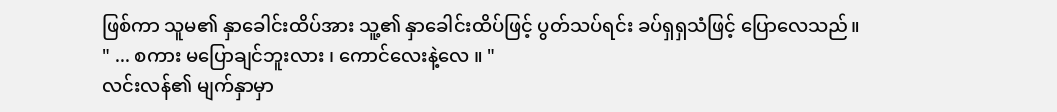ဖြစ်ကာ သူမ၏ နှာခေါင်းထိပ်အား သူ့၏ နှာခေါင်းထိပ်ဖြင့် ပွတ်သပ်ရင်း ခပ်ရှရှသံဖြင့် ပြောလေသည်။
" ... စကား မပြောချင်ဘူးလား ၊ ကောင်လေးနဲ့လေ ။ "
လင်းလန်၏ မျက်နှာမှာ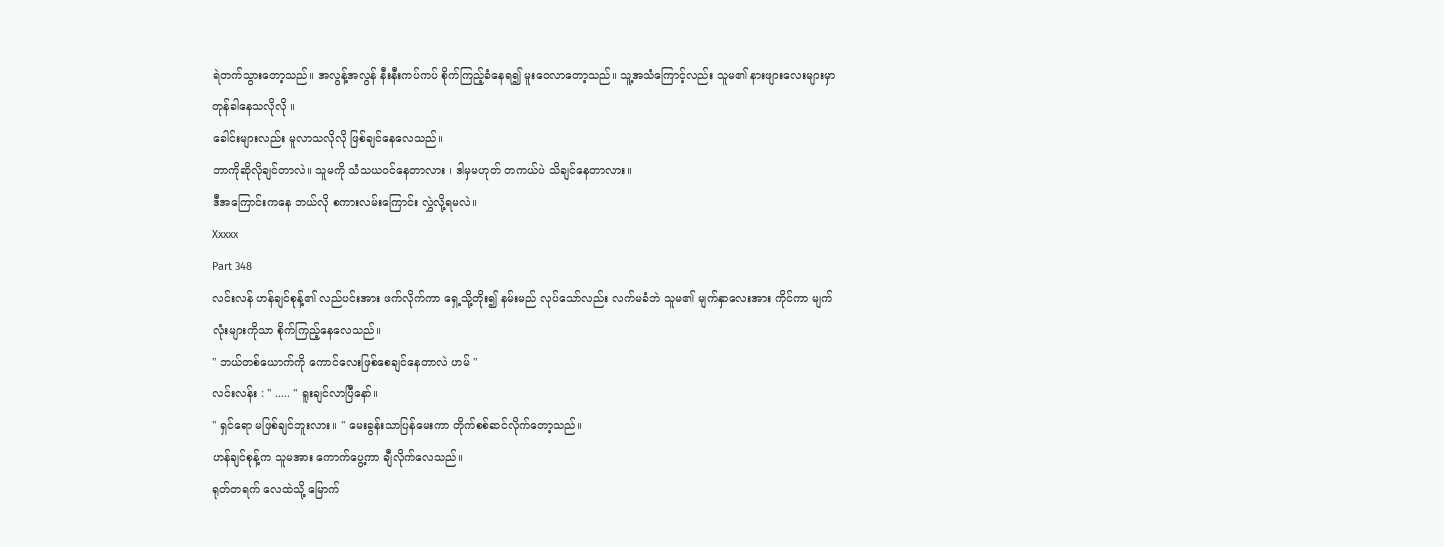ရဲတက်သွားတော့သည်။ အလွန့်အလွန် နီးနီးကပ်ကပ် စိုက်ကြည့်ခံနေရ၍ မူးဝေလာတော့သည်။ သူ့အသံကြောင့်လည်း သူမ၏ နားဖျားလေးများမှာ တုန်ခါနေသလိုလို ။
ခေါင်းများလည်း မူလာသလိုလို ဖြစ်ချင်နေလေသည်။
ဘာကိုဆိုလိုချင်တာလဲ။ သူမကို သံသယ၀င်နေတာလား ၊ ဒါမှမဟုတ် တကယ်ပဲ သိချင်နေတာလား။
ဒီအကြောင်းကနေ ဘယ်လို စကားလမ်းကြောင်း လွှဲလို့ရမလဲ။
Xxxxx
Part 348
လင်းလန် ဟန်ချင်စုန့်၏ လည်ပင်းအား ဖက်လိုက်ကာ ရှေ့သို့တိုး၍ နမ်းမည် လုပ်သော်လည်း လက်မခံဘဲ သူမ၏ မျက်နှာလေးအား ကိုင်ကာ မျက်လုံးများကိုသာ စိုက်ကြည့်နေလေသည်။
" ဘယ်တစ်ယောက်ကို ကောင်လေးဖြစ်စေချင်နေတာလဲ ဟမ် "
လင်းလန်း : " ..... " ရူးချင်လာပြီနော်။
" ရှင်ရော မဖြစ်ချင်ဘူးလား။ " မေးခွန်းသာပြန်မေးကာ တိုက်စစ်ဆင်လိုက်တော့သည်။
ဟန်ချင်စုန့်က သူမအား ကောက်ပွေ့ကာ ချီလိုက်လေသည်။
ရုတ်တရက် လေထဲသို့ မြောက်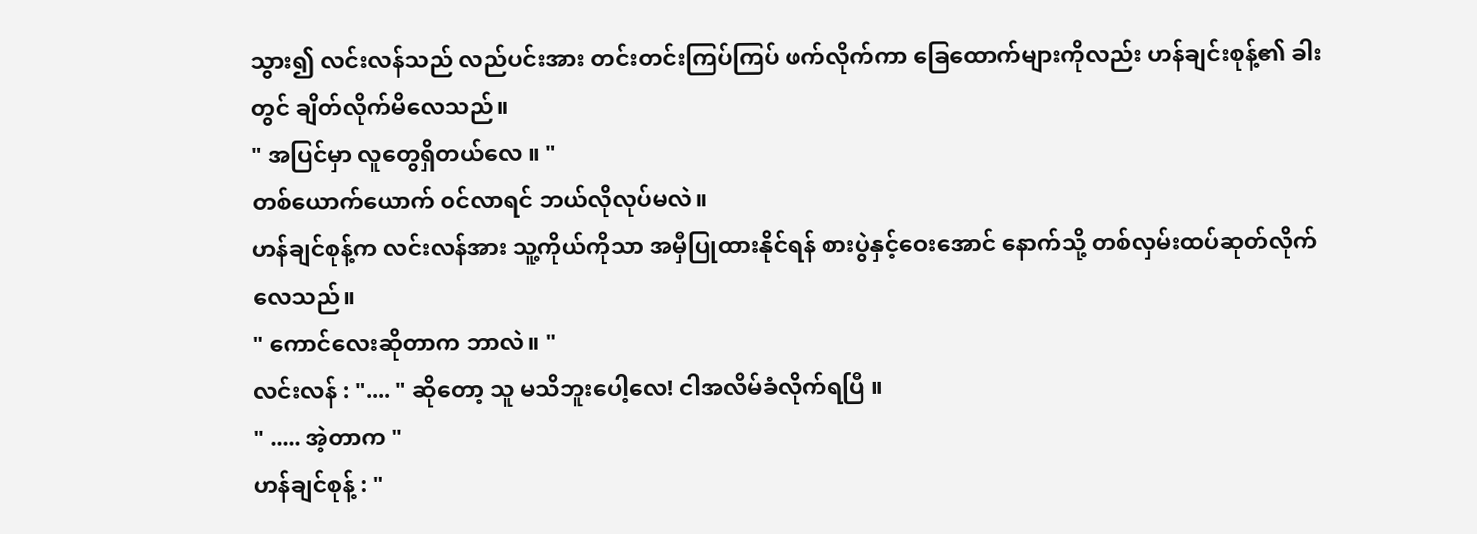သွား၍ လင်းလန်သည် လည်ပင်းအား တင်းတင်းကြပ်ကြပ် ဖက်လိုက်ကာ ခြေထောက်များကိုလည်း ဟန်ချင်းစုန့်၏ ခါးတွင် ချိတ်လိုက်မိလေသည်။
" အပြင်မှာ လူတွေရှိတယ်လေ ။ "
တစ်ယောက်ယောက် ၀င်လာရင် ဘယ်လိုလုပ်မလဲ။
ဟန်ချင်စုန့်က လင်းလန်အား သူ့ကိုယ်ကိုသာ အမှီပြုထားနိုင်ရန် စားပွဲနှင့်ဝေးအောင် နောက်သို့ တစ်လှမ်းထပ်ဆုတ်လိုက်လေသည်။
" ကောင်လေးဆိုတာက ဘာလဲ။ "
လင်းလန် : ".... " ဆိုတော့ သူ မသိဘူးပေါ့လေ! ငါအလိမ်ခံလိုက်ရပြီ ။
" ..... အဲ့တာက "
ဟန်ချင်စုန့် : "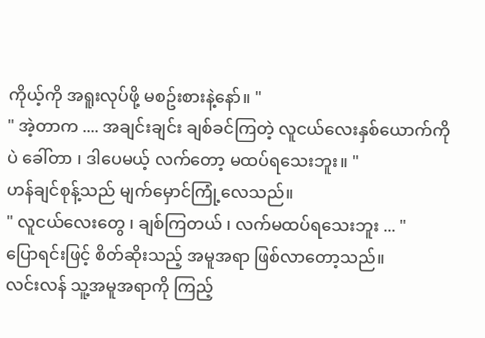ကိုယ့်ကို အရူးလုပ်ဖို့ မစဥ်းစားနဲ့နော်။ "
" အဲ့တာက .... အချင်းချင်း ချစ်ခင်ကြတဲ့ လူငယ်လေးနှစ်ယောက်ကိုပဲ ခေါ်တာ ၊ ဒါပေမယ့် လက်တော့ မထပ်ရသေးဘူး။ "
ဟန်ချင်စုန့်သည် မျက်မှောင်ကြုံ့လေသည်။
" လူငယ်လေးတွေ ၊ ချစ်ကြတယ် ၊ လက်မထပ်ရသေးဘူး ... "
ပြောရင်းဖြင့် စိတ်ဆိုးသည့် အမူအရာ ဖြစ်လာတော့သည်။
လင်းလန် သူ့အမူအရာကို ကြည့်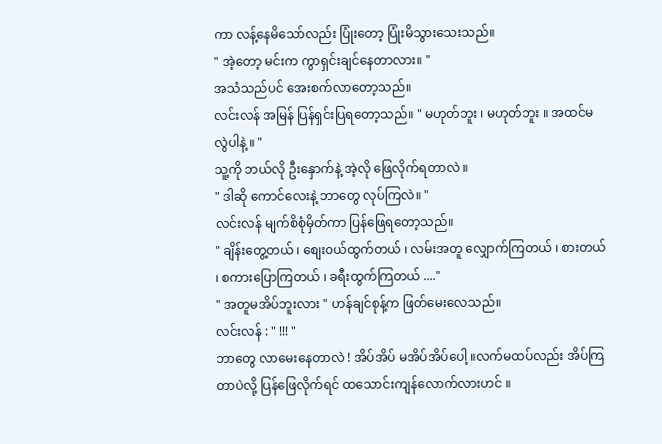ကာ လန့်နေမိသော်လည်း ပြုံးတော့ ပြုံးမိသွားသေးသည်။
" အဲ့တော့ မင်းက ကွာရှင်းချင်နေတာလား။ "
အသံသည်ပင် အေးစက်လာတော့သည်။
လင်းလန် အမြန် ပြန်ရှင်းပြရတော့သည်။ " မဟုတ်ဘူး ၊ မဟုတ်ဘူး ။ အထင်မလွဲပါနဲ့ ။ "
သူ့ကို ဘယ်လို ဦးနှောက်နဲ့ အဲ့လို ဖြေလိုက်ရတာလဲ ။
" ဒါဆို ကောင်လေးနဲ့ ဘာတွေ လုပ်ကြလဲ။ "
လင်းလန် မျက်စိစုံမှိတ်ကာ ပြန်ဖြေရတော့သည်။
" ချိန်းတွေ့တယ် ၊ စျေး၀ယ်ထွက်တယ် ၊ လမ်းအတူ လျှောက်ကြတယ် ၊ စားတယ် ၊ စကားပြောကြတယ် ၊ ခရီးထွက်ကြတယ် ...."
" အတူမအိပ်ဘူးလား " ဟန်ချင်စုန့်က ဖြတ်မေးလေသည်။
လင်းလန် : " !!! "
ဘာတွေ လာမေးနေတာလဲ ! အိပ်အိပ် မအိပ်အိပ်ပေါ့ ။လက်မထပ်လည်း အိပ်ကြတာပဲလို့ ပြန်ဖြေလိုက်ရင် ထသောင်းကျန်လောက်လားဟင် ။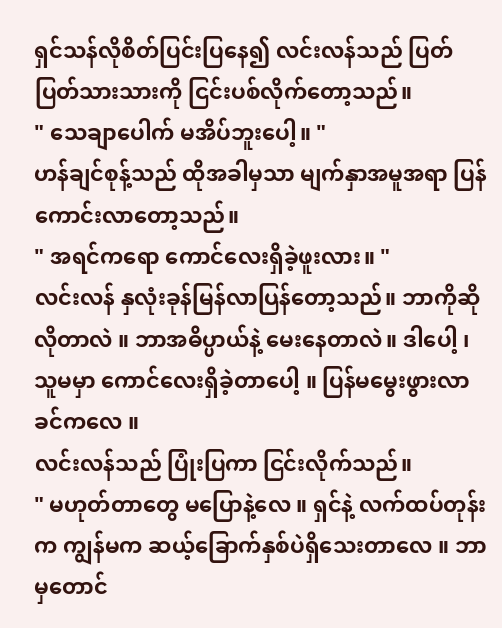ရှင်သန်လိုစိတ်ပြင်းပြနေ၍ လင်းလန်သည် ပြတ်ပြတ်သားသားကို ငြင်းပစ်လိုက်တော့သည်။
" သေချာပေါက် မအိပ်ဘူးပေါ့။ "
ဟန်ချင်စုန့်သည် ထိုအခါမှသာ မျက်နှာအမူအရာ ပြန်ကောင်းလာတော့သည်။
" အရင်ကရော ကောင်လေးရှိခဲ့ဖူးလား။ "
လင်းလန် နှလုံးခုန်မြန်လာပြန်တော့သည်။ ဘာကိုဆိုလိုတာလဲ ။ ဘာအဓိပ္ပာယ်နဲ့ မေးနေတာလဲ။ ဒါပေါ့ ၊ သူမမှာ ကောင်လေးရှိခဲ့တာပေါ့ ။ ပြန်မမွေးဖွားလာခင်ကလေ ။
လင်းလန်သည် ပြုံးပြကာ ငြင်းလိုက်သည်။
" မဟုတ်တာတွေ မပြောနဲ့လေ ။ ရှင်နဲ့ လက်ထပ်တုန်းက ကျွန်မက ဆယ့်ခြောက်နှစ်ပဲရှိသေးတာလေ ။ ဘာမှတောင်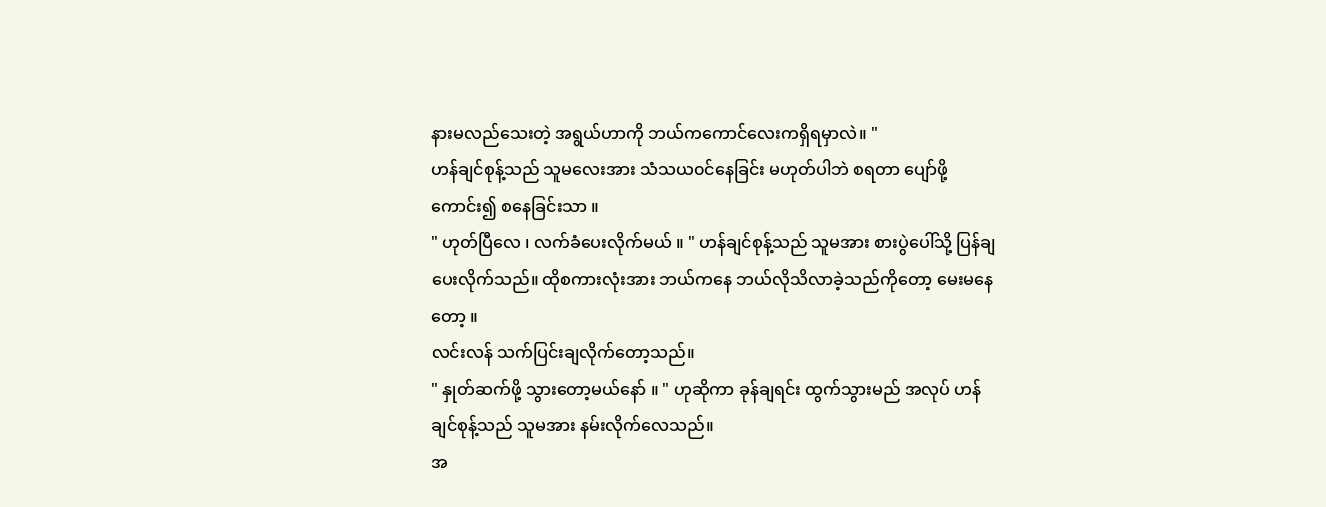နားမလည်သေးတဲ့ အရွယ်ဟာကို ဘယ်ကကောင်လေးကရှိရမှာလဲ။ "
ဟန်ချင်စုန့်သည် သူမလေးအား သံသယ၀င်နေခြင်း မဟုတ်ပါဘဲ စရတာ ပျော်ဖို့ကောင်း၍ စနေခြင်းသာ ။
" ဟုတ်ပြီလေ ၊ လက်ခံပေးလိုက်မယ် ။ " ဟန်ချင်စုန့်သည် သူမအား စားပွဲပေါ်သို့ ပြန်ချပေးလိုက်သည်။ ထိုစကားလုံးအား ဘယ်ကနေ ဘယ်လိုသိလာခဲ့သည်ကိုတော့ မေးမနေတော့ ။
လင်းလန် သက်ပြင်းချလိုက်တော့သည်။
" နှုတ်ဆက်ဖို့ သွားတော့မယ်နော် ။ " ဟုဆိုကာ ခုန်ချရင်း ထွက်သွားမည် အလုပ် ဟန်ချင်စုန့်သည် သူမအား နမ်းလိုက်လေသည်။
အ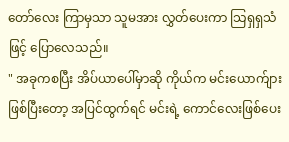တော်လေး ကြာမှသာ သူမအား လွှတ်ပေးကာ သြရှရှသံဖြင့် ပြောလေသည်။
" အခုကစပြီး အိပ်ယာပေါ်မှာဆို ကိုယ်က မင်းယောက်ျားဖြစ်ပြီးတော့ အပြင်ထွက်ရင် မင်းရဲ့ ကောင်လေးဖြစ်ပေး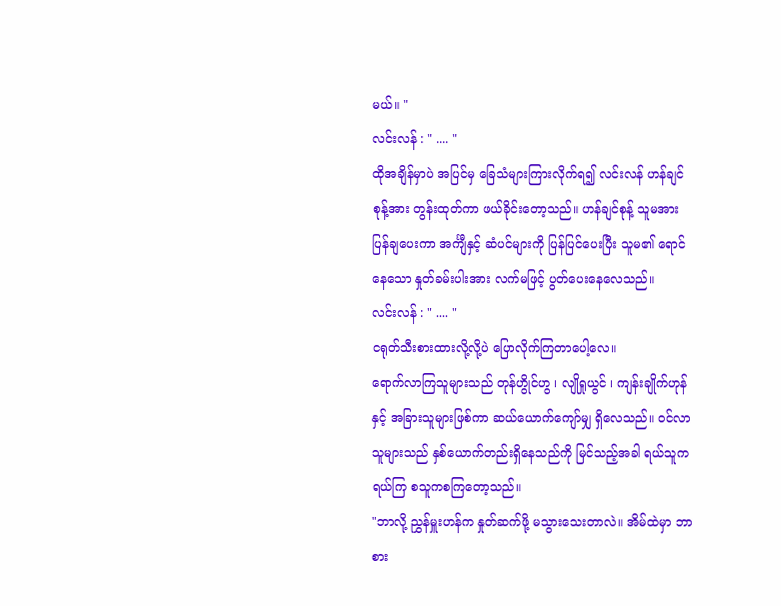မယ်။ "
လင်းလန် : " .... "
ထိုအချိန်မှာပဲ အပြင်မှ ခြေသံများကြားလိုက်ရ၍ လင်းလန် ဟန်ချင်စုန့်အား တွန်းထုတ်ကာ ဖယ်ခိုင်းတော့သည်။ ဟန်ချင်စုန့် သူမအား ပြန်ချပေးကာ အင်္ကျီနှင့် ဆံပင်များကို ပြန်ပြင်ပေးပြီး သူမ၏ ရောင်နေသော နှုတ်ခမ်းပါးအား လက်မဖြင့် ပွတ်ပေးနေလေသည်။
လင်းလန် : " .... "
ငရုတ်သီးစားထားလို့လို့ပဲ ပြောလိုက်ကြတာပေါ့လေ။
ရောက်လာကြသူများသည် တုန်ဟွိုင်ဟွ ၊ လျိုရှုယွင် ၊ ကျန်းချိုက်ဟုန်နှင့် အခြားသူများဖြစ်ကာ ဆယ်ယောက်ကျော်မျှ ရှိလေသည်။ ၀င်လာသူများသည် နှစ်ယောက်တည်းရှိနေသည်ကို မြင်သည့်အခါ ရယ်သူကရယ်ကြ စသူကစကြတော့သည်။
"ဘာလို့ ညွှန်မှူးဟန်က နှုတ်ဆက်ဖို့ မသွားသေးတာလဲ။ အိမ်ထဲမှာ ဘာစား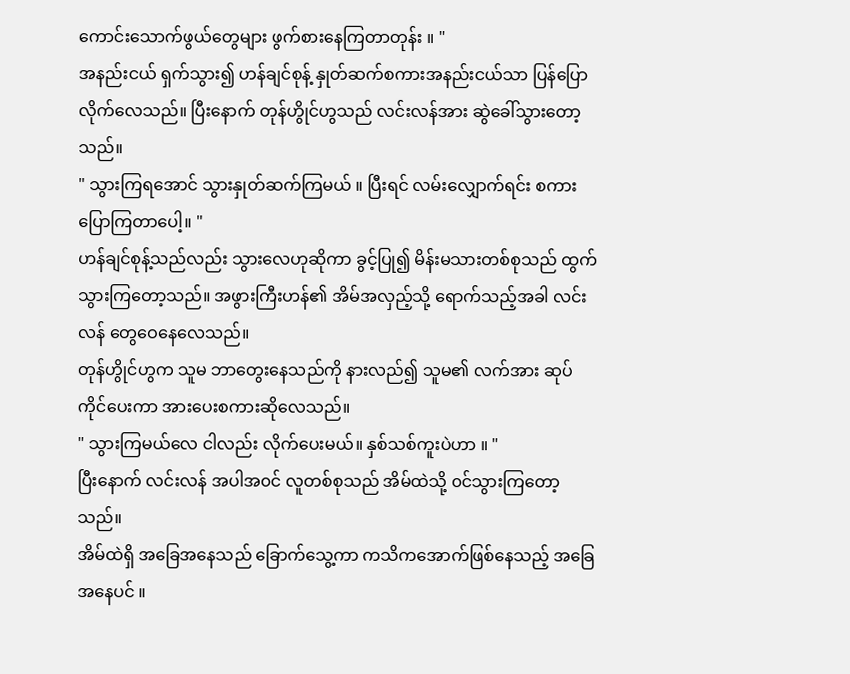ကောင်းသောက်ဖွယ်တွေများ ဖွက်စားနေကြတာတုန်း ။ "
အနည်းငယ် ရှက်သွား၍ ဟန်ချင်စုန့် နှုတ်ဆက်စကားအနည်းငယ်သာ ပြန်ပြောလိုက်လေသည်။ ပြီးနောက် တုန်ဟွိုင်ဟွသည် လင်းလန်အား ဆွဲခေါ်သွားတော့သည်။
" သွားကြရအောင် သွားနှုတ်ဆက်ကြမယ် ။ ပြီးရင် လမ်းလျှောက်ရင်း စကားပြောကြတာပေါ့။ "
ဟန်ချင်စုန့်သည်လည်း သွားလေဟုဆိုကာ ခွင့်ပြု၍ မိန်းမသားတစ်စုသည် ထွက်သွားကြတော့သည်။ အဖွားကြီးဟန်၏ အိမ်အလှည့်သို့ ရောက်သည့်အခါ လင်းလန် တွေဝေနေလေသည်။
တုန်ဟွိုင်ဟွက သူမ ဘာတွေးနေသည်ကို နားလည်၍ သူမ၏ လက်အား ဆုပ်ကိုင်ပေးကာ အားပေးစကားဆိုလေသည်။
" သွားကြမယ်လေ ငါလည်း လိုက်ပေးမယ်။ နှစ်သစ်ကူးပဲဟာ ။ "
ပြီးနောက် လင်းလန် အပါအ၀င် လူတစ်စုသည် အိမ်ထဲသို့ ၀င်သွားကြတော့သည်။
အိမ်ထဲရှိ အခြေအနေသည် ခြောက်သွေ့ကာ ကသိကအောက်ဖြစ်နေသည့် အခြေအနေပင် ။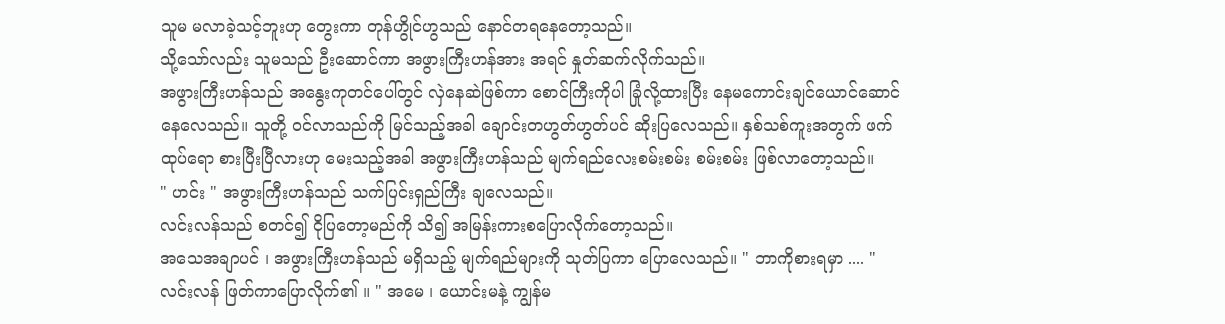သူမ မလာခဲ့သင့်ဘူးဟု တွေးကာ တုန်ဟွိုင်ဟွသည် နောင်တရနေတော့သည်။
သို့သော်လည်း သူမသည် ဦးဆောင်ကာ အဖွားကြီးဟန်အား အရင် နှုတ်ဆက်လိုက်သည်။
အဖွားကြီးဟန်သည် အနွေးကုတင်ပေါ်တွင် လှဲနေဆဲဖြစ်ကာ စောင်ကြီးကိုပါ ခြုံလို့ထားပြီး နေမကောင်းချင်ယောင်ဆောင်နေလေသည်။ သူတို့ ၀င်လာသည်ကို မြင်သည့်အခါ ချောင်းတဟွတ်ဟွတ်ပင် ဆိုးပြလေသည်။ နှစ်သစ်ကူးအတွက် ဖက်ထုပ်ရော စားပြီးပြီလားဟု မေးသည့်အခါ အဖွားကြီးဟန်သည် မျက်ရည်လေးစမ်းစမ်း စမ်းစမ်း ဖြစ်လာတော့သည်။
" ဟင်း " အဖွားကြီးဟန်သည် သက်ပြင်းရှည်ကြီး ချလေသည်။
လင်းလန်သည် စတင်၍ ငိုပြတော့မည်ကို သိ၍ အမြန်းကားစပြောလိုက်တော့သည်။
အသေအချာပင် ၊ အဖွားကြီးဟန်သည် မရှိသည့် မျက်ရည်များကို သုတ်ပြကာ ပြောလေသည်။ " ဘာကိုစားရမှာ .... "
လင်းလန် ဖြတ်ကာပြောလိုက်၏ ။ " အမေ ၊ ယောင်းမနဲ့ ကျွန်မ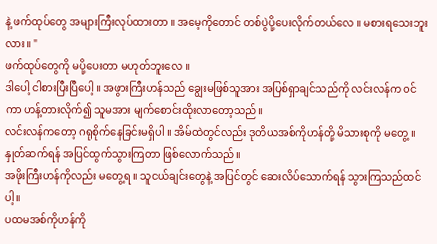နဲ့ ဖက်ထုပ်တွေ အများကြီးလုပ်ထားတာ ။ အမေ့ကိုတောင် တစ်ပွဲပို့ပေးလိုက်တယ်လေ ။ မစားရသေးဘူးလား။ "
ဖက်ထုပ်တွေကို မပို့ပေးတာ မဟုတ်ဘူးလေ ။
ဒါပေါ့ ငါစားပြီးပြီပေါ့ ။ အဖွားကြီးဟန်သည် ချွေးမဖြစ်သူအား အပြစ်ရှာချင်သည်ကို လင်းလန်က ၀င်ကာ ဟန့်တားလိုက်၍ သူမအား မျက်စောင်းထိုးလာတော့သည်။
လင်းလန်ကတော့ ဂရုစိုက်နေခြင်းမရှိပါ ။ အိမ်ထဲတွင်လည်း ဒုတိယအစ်ကိုဟန်တို့ မိသားစုကို မတွေ့ ။ နှုတ်ဆက်ရန် အပြင်ထွက်သွားကြတာ ဖြစ်လောက်သည်။
အဖိုးကြီးဟန်ကိုလည်း မတွေ့ရ ။ သူငယ်ချင်းတွေနဲ့ အပြင်တွင် ဆေးလိပ်သောက်ရန် သွားကြသည်ထင်ပါ့။
ပထမအစ်ကိုဟန်ကို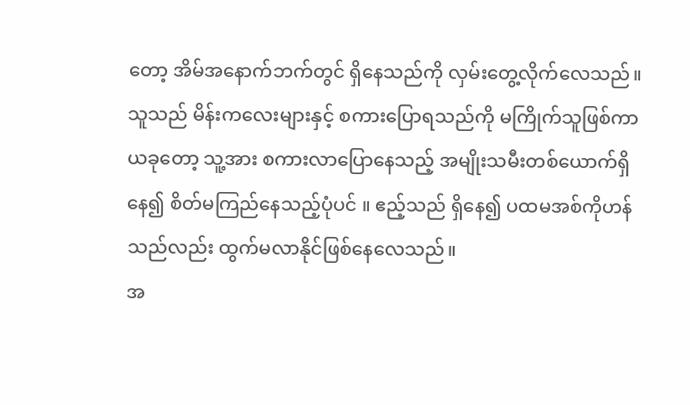တော့ အိမ်အနောက်ဘက်တွင် ရှိနေသည်ကို လှမ်းတွေ့လိုက်လေသည်။ သူသည် မိန်းကလေးများနှင့် စကားပြောရသည်ကို မကြိုက်သူဖြစ်ကာ ယခုတော့ သူ့အား စကားလာပြောနေသည့် အမျိုးသမီးတစ်ယောက်ရှိနေ၍ စိတ်မကြည်နေသည့်ပုံပင် ။ ဧည့်သည် ရှိနေ၍ ပထမအစ်ကိုဟန်သည်လည်း ထွက်မလာနိုင်ဖြစ်နေလေသည်။
အ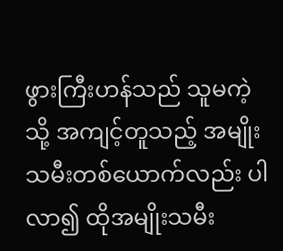ဖွားကြီးဟန်သည် သူမကဲ့သို့ အကျင့်တူသည့် အမျိုးသမီးတစ်ယောက်လည်း ပါလာ၍ ထိုအမျိုးသမီး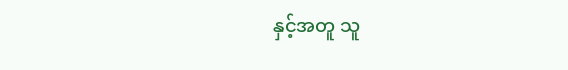နှင့်အတူ သူ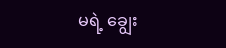မရဲ့ ချွေး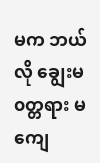မက ဘယ်လို ချွေးမ၀တ္တရား မကျေ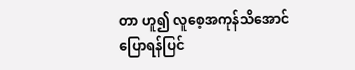တာ ဟူ၍ လူစေ့အကုန်သိအောင် ပြောရန်ပြင်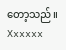တော့သည်။
Xxxxxx